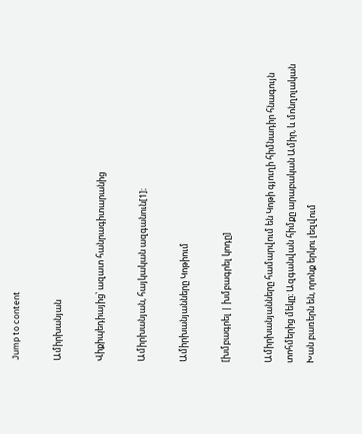Jump to content

Ամիրխանյան

Վիքիպեդիայից՝ ազատ հանրագիտարանից

Ամիրխանյան, հայկական ազգանուն[1]։

Ամիրխանյանները Կոթիում

[խմբագրել | խմբագրել կոդը]

Ամիրխանյանները համարվում են Կոթի գյուղի հիմնադիր հնագույն տոհմերից մեկը։ Ազգանվան հիմքը արաբական Ամիր, և մոնղոլական Խան բառերն են, որոնք երկու լեզվում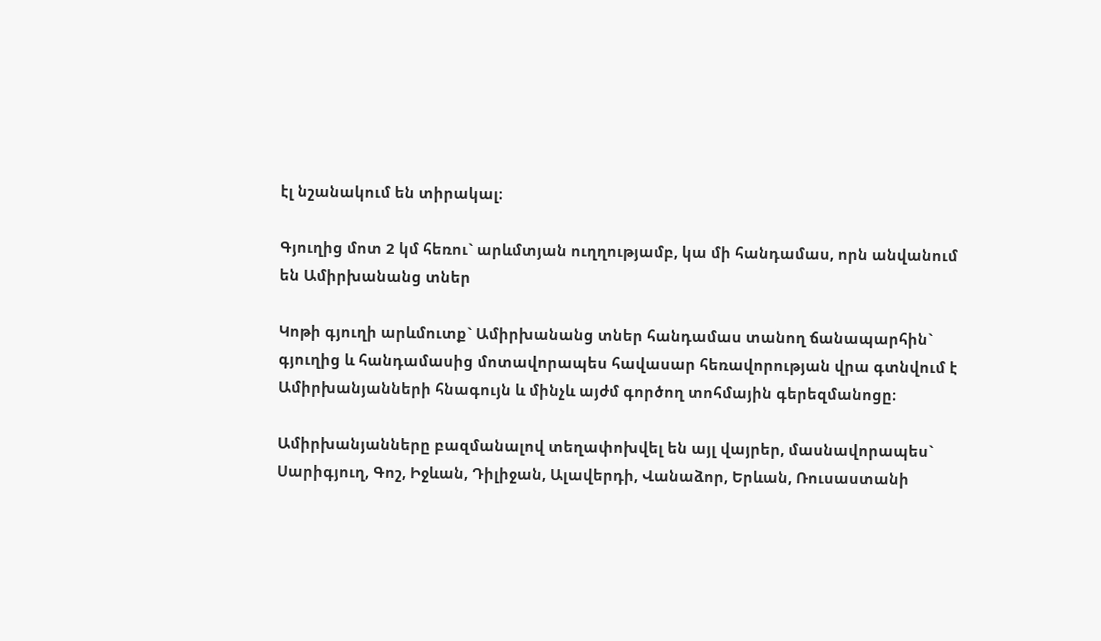էլ նշանակում են տիրակալ։

Գյուղից մոտ 2 կմ հեռու` արևմտյան ուղղությամբ, կա մի հանդամաս, որն անվանում են Ամիրխանանց տներ

Կոթի գյուղի արևմուտք` Ամիրխանանց տներ հանդամաս տանող ճանապարհին` գյուղից և հանդամասից մոտավորապես հավասար հեռավորության վրա գտնվում է Ամիրխանյանների հնագույն և մինչև այժմ գործող տոհմային գերեզմանոցը։

Ամիրխանյանները բազմանալով տեղափոխվել են այլ վայրեր, մասնավորապես` Սարիգյուղ, Գոշ, Իջևան, Դիլիջան, Ալավերդի, Վանաձոր, Երևան, Ռուսաստանի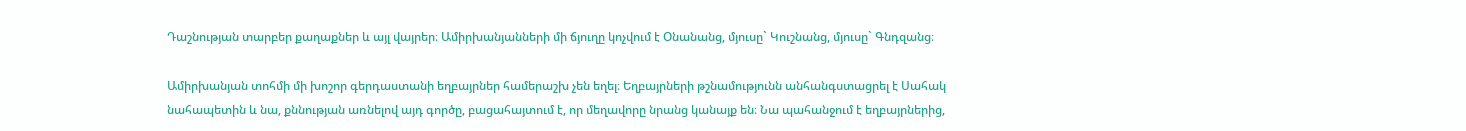Դաշնության տարբեր քաղաքներ և այլ վայրեր։ Ամիրխանյանների մի ճյուղը կոչվում է Օնանանց, մյուսը` Կուշնանց, մյուսը` Գնդզանց։

Ամիրխանյան տոհմի մի խոշոր գերդաստանի եղբայրներ համերաշխ չեն եղել։ Եղբայրների թշնամությունն անհանգստացրել է Սահակ նահապետին և նա, քննության առնելով այդ գործը, բացահայտում է, որ մեղավորը նրանց կանայք են։ Նա պահանջում է եղբայրներից,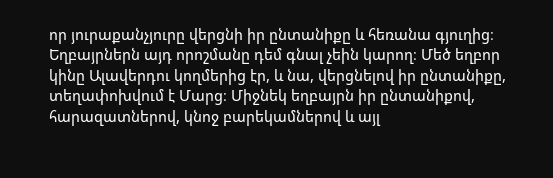որ յուրաքանչյուրը վերցնի իր ընտանիքը և հեռանա գյուղից։ Եղբայրներն այդ որոշմանը դեմ գնալ չեին կարող։ Մեծ եղբոր կինը Ալավերդու կողմերից էր, և նա, վերցնելով իր ընտանիքը, տեղափոխվում է Մարց։ Միջնեկ եղբայրն իր ընտանիքով, հարազատներով, կնոջ բարեկամներով և այլ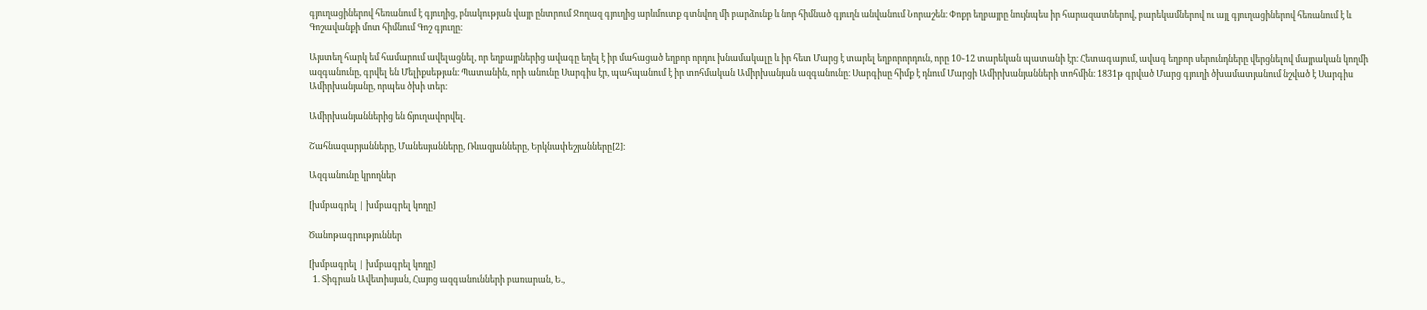գյուղացիներով հեռանում է գյուղից, բնակության վայր ընտրում Ջողազ գյուղից արևմուտք գտնվող մի բարձունք և նոր հիմնած գյուղն անվանում Նորաշեն։ Փոքր եղբայրը նույնպես իր հարազատներով, բարեկամներով ու այլ գյուղացիներով հեռանում է և Գոշավանքի մոտ հիմնում Գոշ գյուղը։

Այստեղ հարկ եմ համարում ավելացնել, որ եղբայրներից ավագը եղել է իր մահացած եղբոր որդու խնամակալը և իր հետ Մարց է տարել եղբորորդուն, որը 10֊12 տարեկան պատանի էր։ Հետագայում, ավագ եղբոր սերունդները վերցնելով մայրական կողմի ազգանունը, գրվել են Մելիքսեթյան։ Պատանին, որի անունը Սարգիս էր, պահպանում է իր տոհմական Ամիրխանյան ազգանունը։ Սարգիսը հիմք է դնում Մարցի Ամիրխանյանների տոհմին։ 1831թ գրված Մարց գյուղի ծխամատյանում նշված է Սարգիս Ամիրխանյանը, որպես ծխի տեր։

Ամիրխանյաններից են ճյուղավորվել.

Շահնազարյանները, Մանեսյանները, Ռևազյանները, Երկնափեշյանները[2]։

Ազգանունը կրողներ

[խմբագրել | խմբագրել կոդը]

Ծանոթագրություններ

[խմբագրել | խմբագրել կոդը]
  1. Տիգրան Ավետիսյան, Հայոց ազգանունների բառարան, Ե.,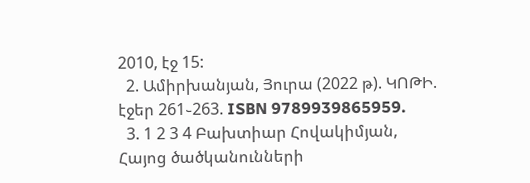2010, էջ 15:
  2. Ամիրխանյան, Յուրա (2022 թ). ԿՈԹԻ. էջեր 261֊263. ISBN 9789939865959.
  3. 1 2 3 4 Բախտիար Հովակիմյան, Հայոց ծածկանունների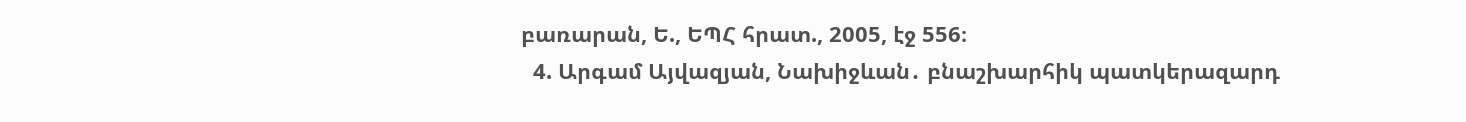բառարան, Ե., ԵՊՀ հրատ., 2005, էջ 556։
  4. Արգամ Այվազյան, Նախիջևան․ բնաշխարհիկ պատկերազարդ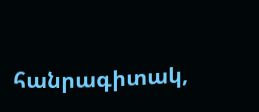հանրագիտակ,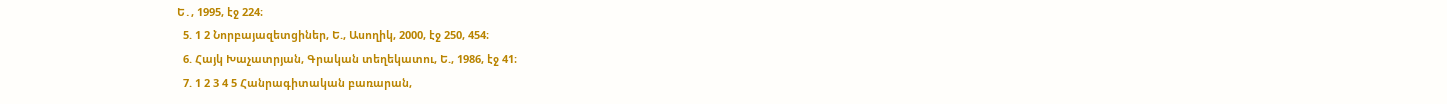Ե․, 1995, էջ 224։
  5. 1 2 Նորբայազետցիներ, Ե., Ասողիկ, 2000, էջ 250, 454։
  6. Հայկ Խաչատրյան, Գրական տեղեկատու, Ե., 1986, էջ 41։
  7. 1 2 3 4 5 Հանրագիտական բառարան,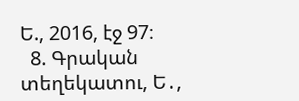Ե., 2016, էջ 97։
  8. Գրական տեղեկատու, Ե․,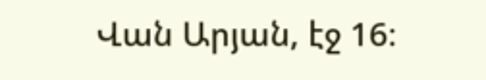Վան Արյան, էջ 16։